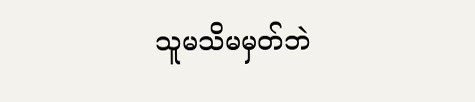သူမသိမမှတ်ဘဲ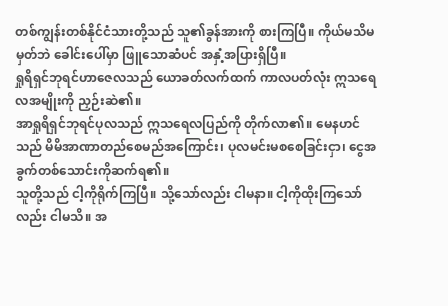တစ်ကျွန်းတစ်နိုင်ငံသားတို့သည် သူ၏ခွန်အားကို စားကြပြီ။ ကိုယ်မသိမမှတ်ဘဲ ခေါင်းပေါ်မှာ ဖြူသောဆံပင် အနှံ့အပြားရှိပြီ။
ရှုရိရှင်ဘုရင်ဟာဇေလသည် ယောခတ်လက်ထက် ကာလပတ်လုံး ဣသရေလအမျိုးကို ညှဉ်းဆဲ၏။
အာရှုရိရှင်ဘုရင်ပုလသည် ဣသရေလပြည်ကို တိုက်လာ၏။ မေနဟင်သည် မိမိအာဏာတည်စေမည်အကြောင်း၊ ပုလမင်းမစစေခြင်းငှာ၊ ငွေအခွက်တစ်သောင်းကိုဆက်ရ၏။
သူတို့သည် ငါ့ကိုရိုက်ကြပြီ။ သို့သော်လည်း ငါမနာ။ ငါ့ကိုထိုးကြသော်လည်း ငါမသိ။ အ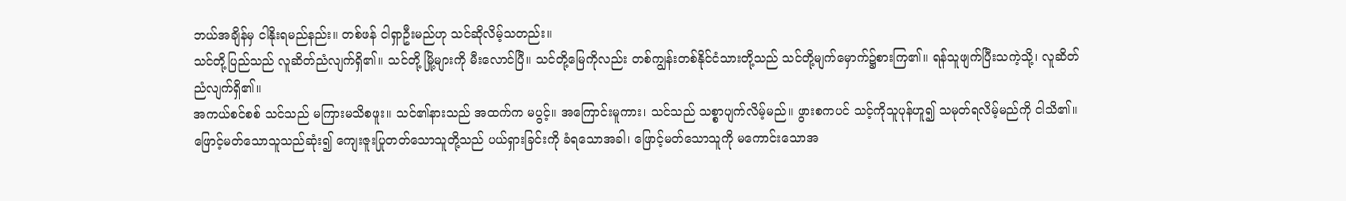ဘယ်အချိန်မှ ငါနိုးရမည်နည်း။ တစ်ဖန် ငါရှာဦးမည်ဟု သင်ဆိုလိမ့်သတည်း။
သင်တို့ပြည်သည် လူဆိတ်ညံလျက်ရှိ၏။ သင်တို့ မြို့များကို မီးလောင်ပြီ။ သင်တို့မြေကိုလည်း တစ်ကျွန်းတစ်နိုင်ငံသားတို့သည် သင်တို့မျက်မှောက်၌စားကြ၏။ ရန်သူဖျက်ပြီးသကဲ့သို့၊ လူဆိတ်ညံလျက်ရှိ၏။
အကယ်စင်စစ် သင်သည် မကြားမသိစဖူး။ သင်၏နားသည် အထက်က မပွင့်။ အကြောင်းမူကား၊ သင်သည် သစ္စာပျက်လိမ့်မည်။ ဖွားစကပင် သင့်ကိုသူပုန်ဟူ၍ သမုတ်ရလိမ့်မည်ကို ငါသိ၏။
ဖြောင့်မတ်သောသူသည်ဆုံး၍ ကျေးဇူးပြုတတ်သောသူတို့သည် ပယ်ရှားခြင်းကို ခံရသောအခါ၊ ဖြောင့်မတ်သောသူကို မကောင်းသောအ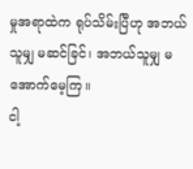မှုအရာထဲက ရုပ်သိမ်းပြီဟု အဘယ်သူမျှ မဆင်ခြင်၊ အဘယ်သူမျှ မအောက်မေ့ကြ။
ငါ့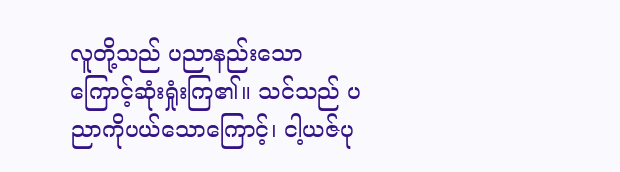လူတို့သည် ပညာနည်းသောကြောင့်ဆုံးရှုံးကြ၏။ သင်သည် ပညာကိုပယ်သောကြောင့်၊ ငါ့ယဇ်ပု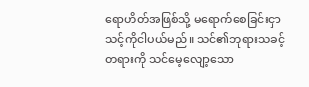ရောဟိတ်အဖြစ်သို့ မရောက်စေခြင်းငှာ သင့်ကိုငါပယ်မည်။ သင်၏ဘုရားသခင့်တရားကို သင်မေ့လျော့သော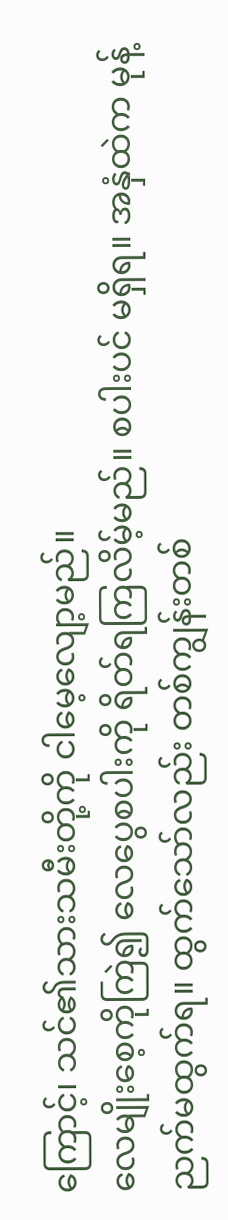ကြောင့်၊ သင်၏သားသမီးတို့ကို ငါမေ့လျော့မည်။
လေမျိုးစေ့ကိုကြဲ၍ လေပွေစပါးကို ရိတ်ရကြလိမ့်မည်။ စပါးပင် မရှိရ။ အနှံထဲက မုန့်ညက်မထွက်ရ။ ထွက်သော်လည်း တစ်ကျွန်းတစ်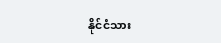နိုင်ငံသား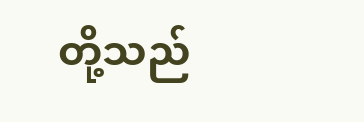တို့သည်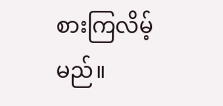စားကြလိမ့်မည်။